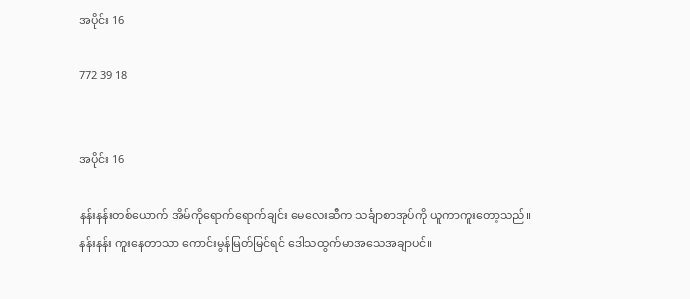အပိုင်း 16

772 39 18


အပိုင်း 16

နန်းနန်းတစ်ယောက် အိမ်ကိုရောက်ရောက်ချင်း မေလေးဆီက သင်္ချာစာအုပ်ကို ယူကာကူးတော့သည်။
နန်းနန်း ကူးနေတာသာ ကောင်းမွန်မြတ်မြင်ရင် ဒေါသထွက်မာအသေအချာပင်။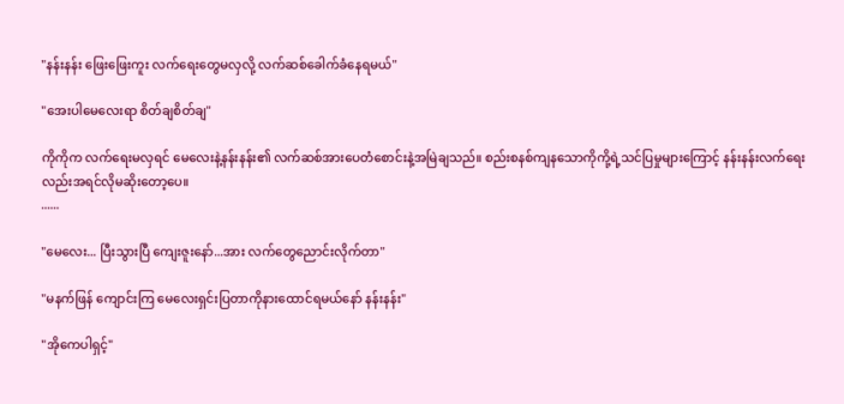"နန်းနန်း ဖြေးဖြေးကူး လက်ရေးတွေမလှလို့ လက်ဆစ်ခေါက်ခံနေရမယ်"

"အေးပါမေလေးရာ စိတ်ချစိတ်ချ"

ကိုကိုက လက်ရေးမလှရင် မေလေးနဲ့နန်းနန်း၏ လက်ဆစ်အားပေတံစောင်းနဲ့အမြဲချသည်။ စည်းစနစ်ကျနသောကိုကို့ရဲ့သင်ပြမှုများကြောင့် နန်းနန်းလက်ရေးလည်းအရင်လိုမဆိုးတော့ပေ။
......

"မေလေး... ပြီးသွားပြီ ကျေးဇူးနော်...အား လက်တွေညောင်းလိုက်တာ"

"မနက်ဖြန် ကျောင်းကြ မေလေးရှင်းပြတာကိုနားထောင်ရမယ်နော် နန်းနန်း"

"အိုကေပါရှင့်"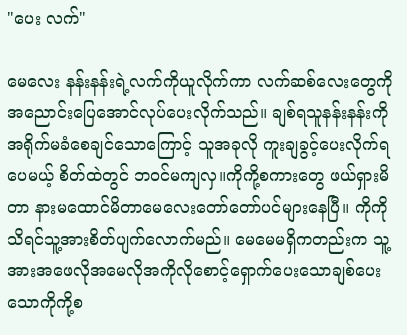"ပေး လက်"

မေလေး နန်းနန်းရဲ့လက်ကိုယူလိုက်ကာ လက်ဆစ်လေးတွေကို အညောင်းပြေအောင်လုပ်ပေးလိုက်သည်။ ချစ်ရသူနန်းနန်းကိုအရိုက်မခံစေချင်သောကြောင့် သူအခုလို ကူးချခွင့်ပေးလိုက်ရပေမယ့် စိတ်ထဲတွင် ဘဝင်မကျလှ။ကိုကို့စကားတွေ ဖယ်ရှားမိတာ နားမထောင်မိတာမေလေးတော်တော်ပင်များနေပြီ။ ကိုကိုသိရင်သူ့အားစိတ်ပျက်လောက်မည်။ မေမေမရှိကတည်းက သူ့အားအဖေလိုအမေလိုအကိုလိုစောင့်ရှောက်ပေးသောချစ်ပေးသောကိုကို့စ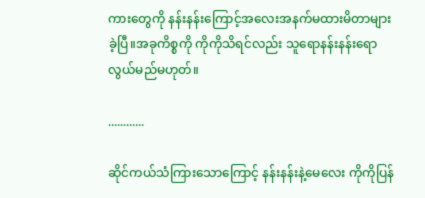ကားတွေကို နန်းနန်းကြောင့်အလေးအနက်မထားမိတာများခဲ့ပြီ။အခုကိစ္စကို ကိုကိုသိရင်လည်း သူရောနန်းနန်းရောလွယ်မည်မဟုတ်။

............

ဆိုင်ကယ်သံကြားသောကြောင့် နန်းနန်းနဲ့မေလေး ကိုကိုပြန်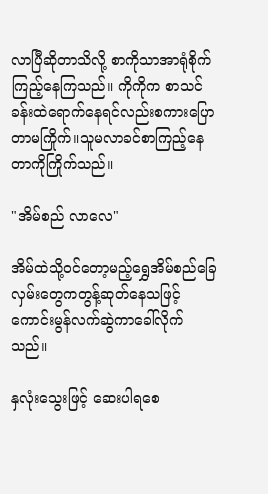လာပြီဆိုတာသိလို့ စာကိုသာအာရုံစိုက်ကြည့်နေကြသည်။ ကိုကိုက စာသင်ခန်းထဲရောက်နေရင်လည်းစကားပြောတာမကြိုက်။သူမလာခင်စာကြည့်နေတာကိုကြိုက်သည်။

"အိမ်စည် လာလေ"

အိမ်ထဲသို့ဝင်တော့မည့်ရွှေအိမ်စည်ခြေလှမ်းတွေကတွန့်ဆုတ်နေသဖြင့် ကောင်းမွန်လက်ဆွဲကာခေါ်လိုက်သည်။

နှလုံးသွေးဖြင့် ဆေးပါရစေ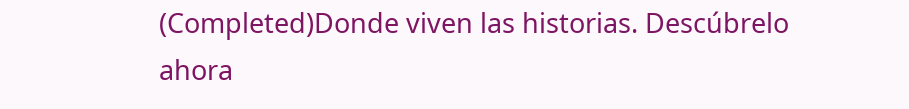(Completed)Donde viven las historias. Descúbrelo ahora